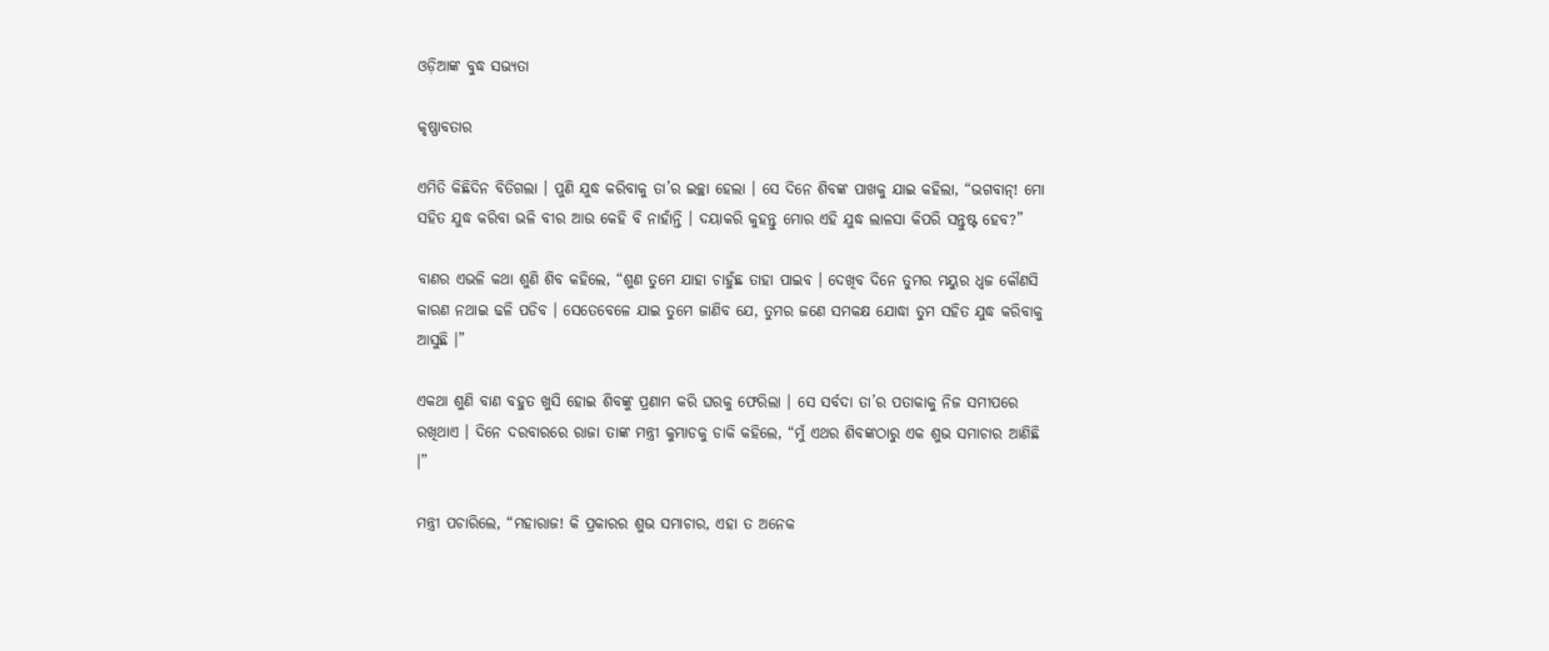ଓଡ଼ିଆଙ୍କ ବୁଦ୍ଧ ସଭ୍ୟତା

କୃଷ୍ଣାବତାର

ଏମିତି କିଛିଦିନ ବିତିଗଲା । ପୁଣି ଯୁଦ୍ଧ କରିବାକୁ ତା’ର ଇଚ୍ଛା ହେଲା । ସେ ଦିନେ ଶିବଙ୍କ ପାଖକୁ ଯାଇ କହିଲା, “ଭଗବାନ୍! ମୋ ସହିତ ଯୁଦ୍ଧ କରିବା ଭଳି ବୀର ଆଉ କେହି ବି ନାହାଁନ୍ତି । ଦୟାକରି କୁହନ୍ତୁ ମୋର ଏହି ଯୁଦ୍ଧ ଲାଳସା କିପରି ସନ୍ତୁଷ୍ଟ ହେବ?”

ବାଣର ଏଭଳି କଥା ଶୁଣି ଶିବ କହିଲେ, “ଶୁଣ ତୁମେ ଯାହା ଚାହୁଁଛ ତାହା ପାଇବ । ଦେଖିବ ଦିନେ ତୁମର ମୟୁର ଧ୍ୱଜ କୌଣସି କାରଣ ନଥାଇ ଢଳି ପଡିବ । ସେତେବେଳେ ଯାଇ ତୁମେ ଜାଣିବ ଯେ, ତୁମର ଜଣେ ସମକକ୍ଷ ଯୋଦ୍ଧା ତୁମ ସହିତ ଯୁଦ୍ଧ କରିବାକୁ ଆସୁଛି ।”

ଏକଥା ଶୁଣି ବାଣ ବହୁତ ଖୁସି ହୋଇ ଶିବଙ୍କୁ ପ୍ରଣାମ କରି ଘରକୁ ଫେରିଲା । ସେ ସର୍ବଦା ତା’ର ପତାକାକୁ ନିଜ ସମୀପରେ ରଖିଥାଏ । ଦିନେ ଦରବାରରେ ରାଜା ତାଙ୍କ ମନ୍ତ୍ରୀ କୁମ୍ଭାଡକୁ ଡାକି କହିଲେ, “ମୁଁ ଏଥର ଶିବଙ୍କଠାରୁ ଏକ ଶୁଭ ସମାଚାର ଆଣିଛି ।”

ମନ୍ତ୍ରୀ ପଚାରିଲେ, “ମହାରାଜ! କି ପ୍ରକାରର ଶୁଭ ସମାଚାର, ଏହା ତ ଅନେକ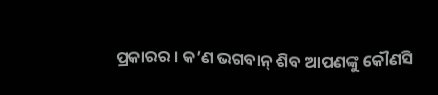ପ୍ରକାରର । କ’ଣ ଭଗବାନ୍ ଶିବ ଆପଣଙ୍କୁ କୌଣସି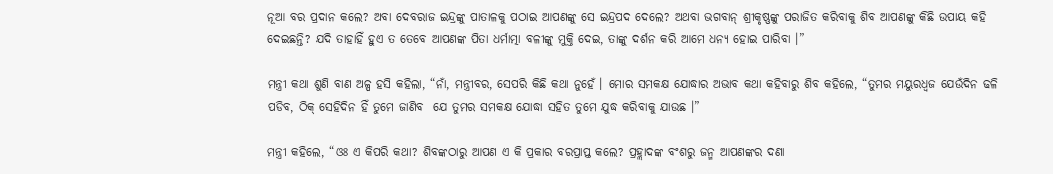ନୂଆ ବର ପ୍ରଦାନ କଲେ? ଅବା ଦେବରାଜ ଇନ୍ଦ୍ରଙ୍କୁ ପାତାଳକୁ ପଠାଇ ଆପଣଙ୍କୁ ସେ ଇନ୍ଦ୍ରପଦ ଦେଲେ? ଅଥବା ଭଗବାନ୍ ଶ୍ରୀକୃଷ୍ଣଙ୍କୁ ପରାଜିତ କରିବାକୁ ଶିବ ଆପଣଙ୍କୁ କିଛି ଉପାୟ କହି ଦେଇଛନ୍ତି? ଯଦି ତାହାହିଁ ହୁଏ ତ ତେବେ ଆପଣଙ୍କ ପିତା ଧର୍ମାତ୍ମା ବଳୀଙ୍କୁ ମୁକ୍ତି ଦେଇ, ତାଙ୍କୁ ଦର୍ଶନ କରି ଆମେ ଧନ୍ୟ ହୋଇ ପାରିବା ।”

ମନ୍ତ୍ରୀ କଥା ଶୁଣି ବାଣ ଅଳ୍ପ ହସି କହିଲା, “ନାଁ, ମନ୍ତ୍ରୀବର, ସେପରି କିଛି କଥା ନୁହେଁ । ମୋର ସମକକ୍ଷ ଯୋଦ୍ଧାର ଅଭାବ କଥା କହିବାରୁ ଶିବ କହିଲେ, “ତୁମର ମୟୁରଧ୍ୱଜ ଯେଉଁଦିନ ଢଳି ପଡିବ, ଠିକ୍ ସେହିଦିନ ହିଁ ତୁମେ ଜାଣିବ  ଯେ ତୁମର ସମକକ୍ଷ ଯୋଦ୍ଧା ସହିତ ତୁମେ ଯୁଦ୍ଧ କରିବାକୁ ଯାଉଛ ।”

ମନ୍ତ୍ରୀ କହିଲେ, “ଓଃ ଏ କିପରି କଥା? ଶିବଙ୍କଠାରୁ ଆପଣ ଏ କି ପ୍ରକାର ବରପ୍ରାପ୍ତ କଲେ? ପ୍ରହ୍ଲାଦଙ୍କ ବଂଶରୁ ଜନ୍ମ ଆପଣଙ୍କର ଦଣା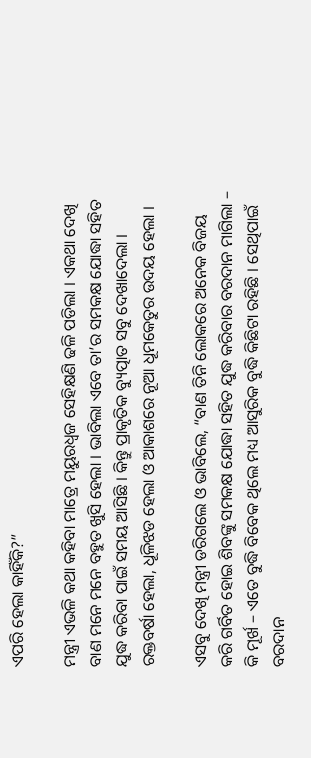ଏପରି ହେଲା କାହିଁକି?”

ମନ୍ତ୍ରୀ ଏଭଳି କଥା କହିବା ମାତ୍ରେ ମୟୁରଧ୍ୱଜ ସେହିକ୍ଷଣି ଢଳି ପଡିଲା । ଏକଥା ଦେଖି ବାଣ ମନେ ମନେ ବହୁତ ଖୁସି ହେଲା । ଭାବିଲା ଏବେ ତା’ର ସମକକ୍ଷ ଯୋଦ୍ଧା ସହିତ ଯୁଦ୍ଧ କରିବା ପାଇଁ ସମୟ ଆସିଛି । କିନ୍ତୁ ପ୍ରାକୃତିକ ବ୍ୟୁତ୍ପାତ ସବୁ ଦେଖାଦେଲା । ରକ୍ତବର୍ଷା ହେଲା, ଧୂଳିଝଡ ହେଲା ଓ ଆକାଶରେ ନୂଆ ଧୂମକେତୁର ଉଦୟ ହେଲା ।

ଏସବୁ ଦେଖି ମନ୍ତ୍ରୀ ଡରିଗଲେ ଓ ଭାବିଲେ, “ବାଣ ତିନି ଲୋକରେ ଅନେକ ବିଜୟ କରି ଗର୍ବିତ ହୋଇ ଶିବଙ୍କୁ ସମକକ୍ଷ ଯୋଦ୍ଧା ସହିତ ଯୁଦ୍ଧ କରିବାର ବରଦାନ ମାଗିଲା – କି ମୂର୍ଖ – ଏତେ ବୁଦ୍ଧି ବିବେକ ଥିଲେ ମଧ୍ୟ ଆସୁରିକ ବୁଦ୍ଧି କିଛିଟା ରହିଛି । ସେଥିପାଇଁ ବରଦାନ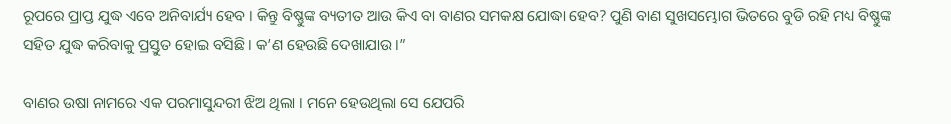ରୂପରେ ପ୍ରାପ୍ତ ଯୁଦ୍ଧ ଏବେ ଅନିବାର୍ଯ୍ୟ ହେବ । କିନ୍ତୁ ବିଷ୍ଣୁଙ୍କ ବ୍ୟତୀତ ଆଉ କିଏ ବା ବାଣର ସମକକ୍ଷ ଯୋଦ୍ଧା ହେବ? ପୁଣି ବାଣ ସୁଖସମ୍ଭୋଗ ଭିତରେ ବୁଡି ରହି ମଧ୍ୟ ବିଷ୍ଣୁଙ୍କ ସହିତ ଯୁଦ୍ଧ କରିବାକୁ ପ୍ରସ୍ତୁତ ହୋଇ ବସିଛି । କ’ଣ ହେଉଛି ଦେଖାଯାଉ ।”

ବାଣର ଉଷା ନାମରେ ଏକ ପରମାସୁନ୍ଦରୀ ଝିଅ ଥିଲା । ମନେ ହେଉଥିଲା ସେ ଯେପରି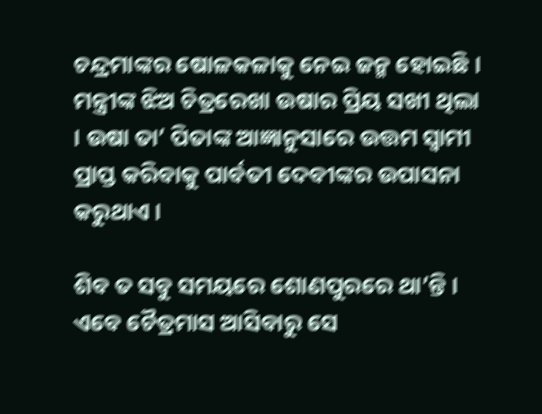ଚନ୍ଦ୍ରମାଙ୍କର ଷୋଳକଳାକୁ ନେଇ ଜନ୍ମ ହୋଇଛି । ମନ୍ତ୍ରୀଙ୍କ ଝିଅ ଚିତ୍ରରେଖା ଉଷାର ପ୍ରିୟ ସଖୀ ଥିଲା । ଉଷା ତା’ ପିତାଙ୍କ ଆଜ୍ଞାନୁସାରେ ଉତ୍ତମ ସ୍ୱାମୀ ପ୍ରାପ୍ତ କରିବାକୁ ପାର୍ବତୀ ଦେବୀଙ୍କର ଉପାସନା କରୁଥାଏ ।

ଶିବ ତ ସବୁ ସମୟରେ ଶୋଣପୁରରେ ଥା’ନ୍ତି । ଏବେ ଚୈତ୍ରମାସ ଆସିବାରୁ ସେ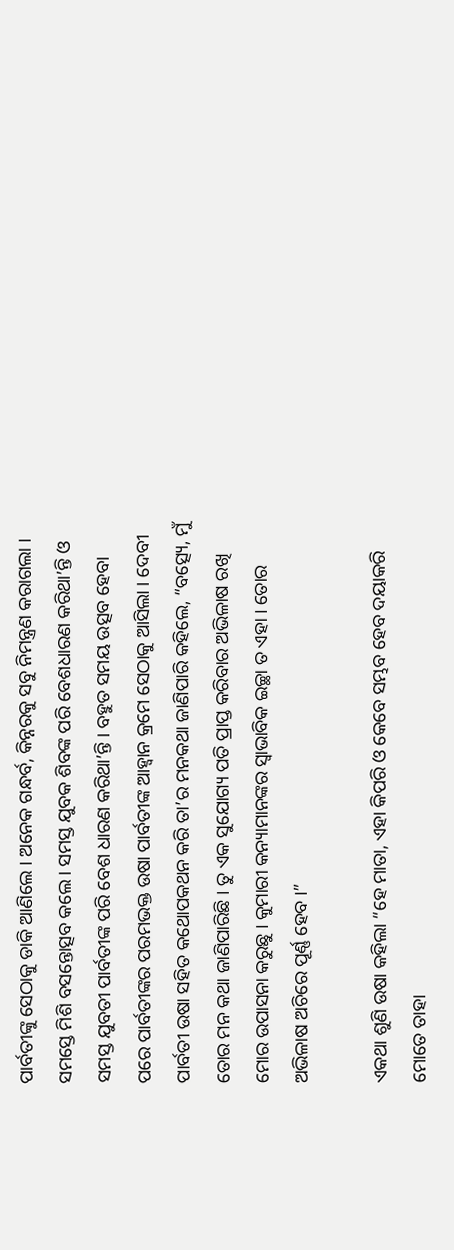ପାର୍ବତୀଙ୍କୁ ସେଠାକୁ ଡାକି ଆଣିଲେ । ଅନେକ ଗନ୍ଧର୍ବ, କିନ୍ନରକୁ ସବୁ ନିମନ୍ତ୍ରଣ କରାଗଲା । ସମସ୍ତେ ମିଶି ବସନ୍ତୋତ୍ସବ କଲେ । ସମସ୍ତ ଯୁବକ ଶିବଙ୍କ ପରି ବେଶଧାରଣ କରିଥା’ନ୍ତି ଓ ସମସ୍ତ ଯୁବତୀ ପାର୍ବତୀଙ୍କ ପରି ବେଶ ଧାରଣ କରିଥା’ନ୍ତି । ବହୁତ ସମୟ ଉତ୍ସବ ହେବା ପରେ ପାର୍ବତୀଙ୍କର ପରମଭକ୍ତ ଉଷା ପାର୍ବତୀଙ୍କ ଆହ୍ୱାନ କ୍ରମେ ସେଠାକୁ ଆସିଲା । ଦେବୀ ପାର୍ବତୀ ଉଷା ସହିତ କଥୋପକଥନ କରି ତା’ର ମନକଥା ଜାଣିପାରି କହିଲେ, “ବତ୍ସ୍ୟେ, ମୁଁ ତୋର ମନ କଥା ଜାଣିପାରିଛି । ତୁ ଏକ ସୁଯୋଗ୍ୟ ପତି ପ୍ରାପ୍ତ କରିବାର ଅଭିଳାଷ ରଖି ମୋର ଉପାସନା କରୁଛୁ । କୁମାରୀ କନ୍ୟାମାନଙ୍କର ସ୍ୱାଭାବିକ ଇଚ୍ଛା ତ ଏହା । ତୋର ଅଭିଳାଷ ଅଚିରେ ପୂର୍ଣ୍ଣ ହେବ ।”

ଏକଥା ଶୁଣି ଉଷା କହିଲା “ହେ ମାତା, ଏହା କିପରି ଓ କେବେ ସମ୍ଭବ ହେବ ଦୟାକରି ମୋତେ ତାହା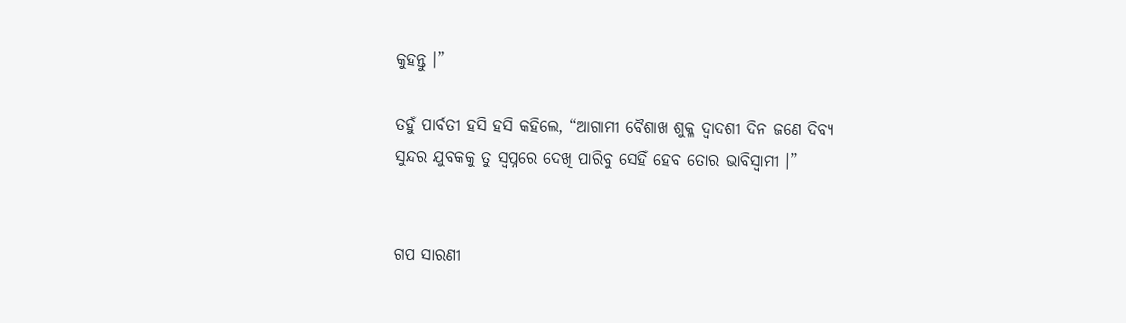କୁହନ୍ତୁ ।”

ତହୁଁ ପାର୍ବତୀ ହସି ହସି କହିଲେ, “ଆଗାମୀ ବୈଶାଖ ଶୁକ୍ଳ ଦ୍ୱାଦଶୀ ଦିନ ଜଣେ ଦିବ୍ୟ ସୁନ୍ଦର ଯୁବକକୁ ତୁ ସ୍ୱପ୍ନରେ ଦେଖି ପାରିବୁ ସେହିଁ ହେବ ତୋର ଭାବିସ୍ୱାମୀ ।”


ଗପ ସାରଣୀ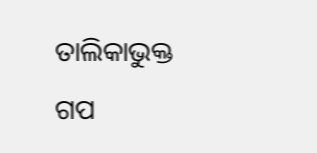ତାଲିକାଭୁକ୍ତ ଗପ